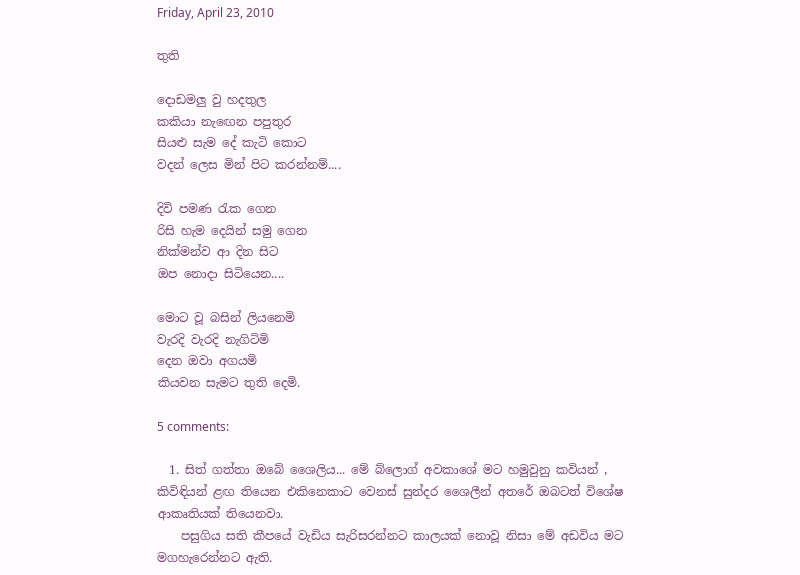Friday, April 23, 2010

තුති

දොඩමලු වු හදතුල
කකියා නැ‍ඟෙන පපුතුර
සියළු සැම දේ කැටි කොට
වදන් ලෙස මින් පිට කරන්නම්....

දිවි පමණ ‍රැක ගෙන
රිසි හැම දෙයින් සමු ගෙන
නික්මන්ව ආ දින සිට
ඔප නොදා සිටියෙන....

මොට වූ බසින් ලියනෙමි
වැරදි වැරදි නැගිටිමි
දෙන ඔවා අගයමි
කියවන සැමට තුති දෙමි.

5 comments:

  1. සිත් ගත්තා ඔබේ ශෛලිය... මේ බ්ලොග් අවකාශේ මට හමුවුනු කවියන් , කිවිඳියන් ළඟ තියෙන එකිනෙකාට වෙනස් සුන්දර ශෛලීන් අතරේ ඔබටත් විශේෂ ආකෘතියක් තියෙනවා.
    පසුගිය සති කීපයේ වැඩිය සැරිසරන්නට කාලයක් නොවූ නිසා මේ අඩවිය මට මගහැරෙන්නට ඇති.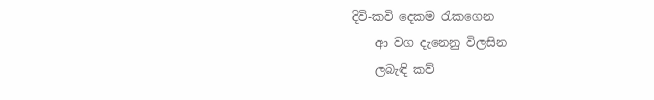දිවි-කවි දෙකම රැකගෙන
    ආ වග දැනෙනු විලසින
    ලබැඳි කව්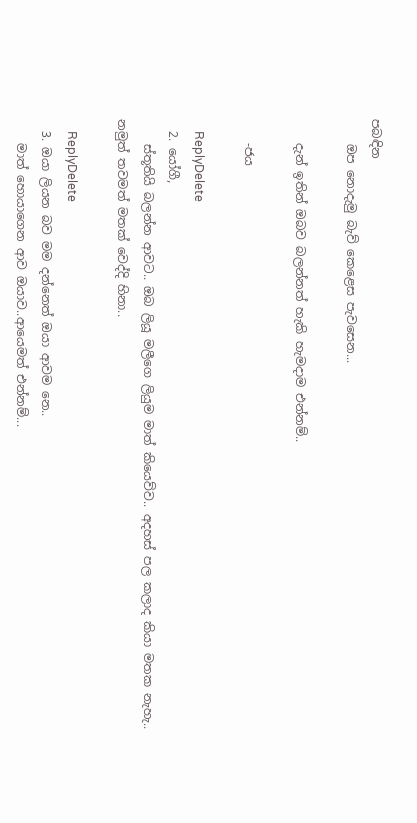පබඳින
    ඔප නොදැමු බැව් කෙළෙස පැවසෙන...

    දැන් ඉතින් ඔබව බලන්නත් හැකි හැමදාම එන්නම්..

    -ජය

    ReplyDelete
  2. යෝගී,
    ස්තූතියි බලන්න ආවට.. ඔබ ලියූ මලීගෙ ලියුම මාත් කියෙව්ව.. අදහස් පල කලාද කියා මතක නැහැ.. නමුත් තවමත් මතක් වෙද්දි හිනා..

    ReplyDelete
  3. ඔයා ලියන බව මම දන්නෙත් ඔයා ආවම නෙ..
    මාත් හොයාගෙන ආව ඔයාව..ආයෙමත් එන්නම්...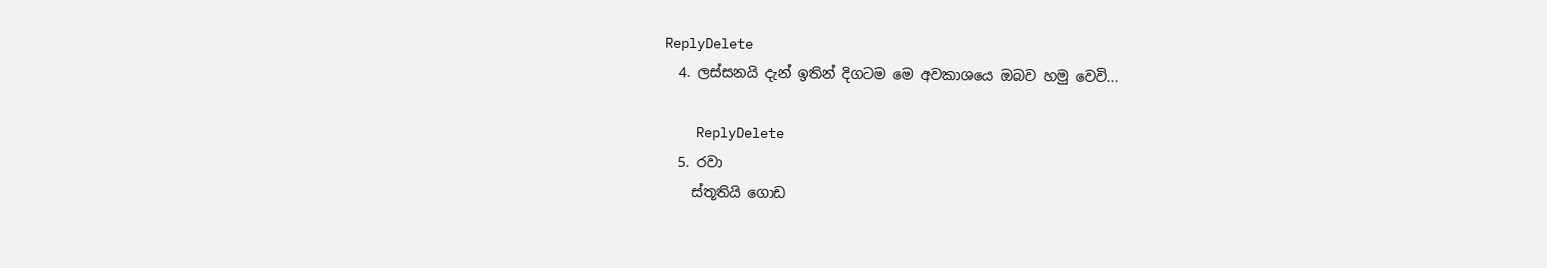ReplyDelete
  4. ලස්සනයි දැන් ඉතින් දිගටම මෙ අවකාශයෙ ඔබව හමු වෙවි...

    ReplyDelete
  5. රවා
    ස්තූතියි ගොඩ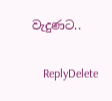වැදුණට..

    ReplyDelete